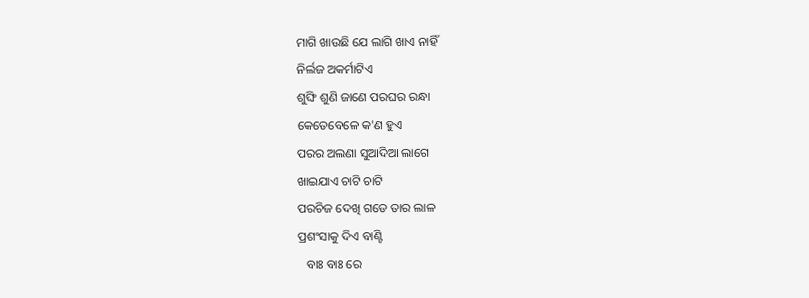ମାଗି ଖାଉଛି ଯେ ଲାଗି ଖାଏ ନାହିଁ
ନିର୍ଲଜ ଅକର୍ମାଟିଏ
ଶୁଙ୍ଘି ଶୁଣି ଜାଣେ ପରଘର ରନ୍ଧା
କେତେବେଳେ କ'ଣ ହୁଏ
ପରର ଅଲଣା ସୁଆଦିଆ ଲାଗେ
ଖାଇଯାଏ ଚାଟି ଚାଟି
ପରଚିଜ ଦେଖି ଗଡେ ତାର ଲାଳ
ପ୍ରଶଂସାକୁ ଦିଏ ବାଣ୍ଟି
   ବାଃ ବାଃ ରେ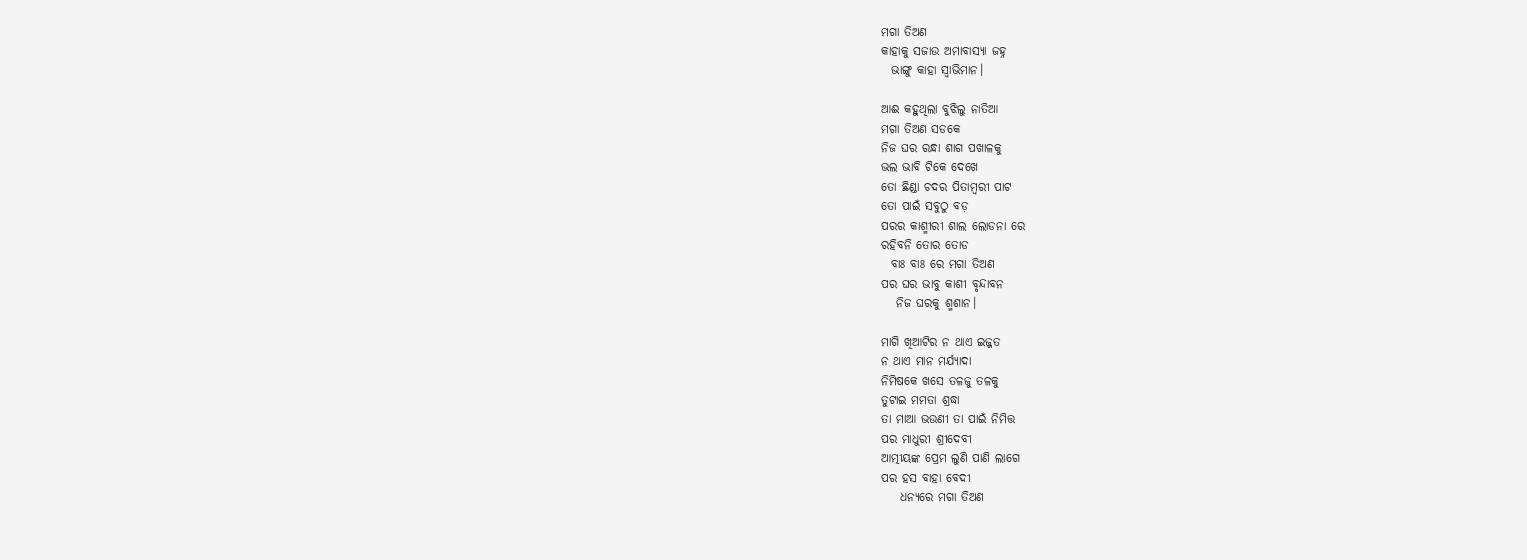ମଗା ତିଅଣ
କାହାକୁ ସଜାଉ ଅମାବାସ୍ୟା ଜହ୍ନ
  ଭାଙ୍ଗୁ କାହା ସ୍ୱାଭିମାନ।

ଆଈ କହୁଥିଲା ବୁଝିଲୁ ନାତିଆ
ମଗା ତିଅଣ ସଡକେ
ନିଜ ଘର ରନ୍ଧା ଶାଗ ପଖାଳକୁ
ଭଲ ଭାବି ଟିକେ ଦେଖେ
ତୋ ଛିଣ୍ଡା ଚଦର ପିତାମ୍ବରୀ ପାଟ
ତୋ ପାଇଁ ସବୁଠୁ ବଡ଼
ପରର କାଶ୍ମୀରୀ ଶାଲ ଲୋଡନା ରେ
ରହିବନି ତୋର ତୋଡ
  ବାଃ ବାଃ ରେ ମଗା ତିଅଣ
ପର ଘର ଭାବୁ କାଶୀ ବୃନ୍ଦାବନ
   ନିଜ ଘରକୁ ଶ୍ମଶାନ।

ମାଗି ଖିଆଟିର ନ ଥାଏ ଇଜ୍ଜତ
ନ ଥାଏ ମାନ ମର୍ଯ୍ୟାଦା
ନିମିଷକେ ଖସେ ତଳଜୁ ତଳକୁ
ତୁଟାଇ ମମତା ଶ୍ରଦ୍ଧା
ତା ମାଆ ଭଉଣୀ ତା ପାଇଁ ନିମିତ୍ତ
ପର ମାଧୁରୀ ଶ୍ରୀଦେବୀ
ଆତ୍ମୀୟଙ୍କ ପ୍ରେମ ଲୁଣି ପାଣି ଲାଗେ
ପର ହସ ବାହା ବେଦୀ
    ଧନ୍ୟରେ ମଗା ତିଅଣ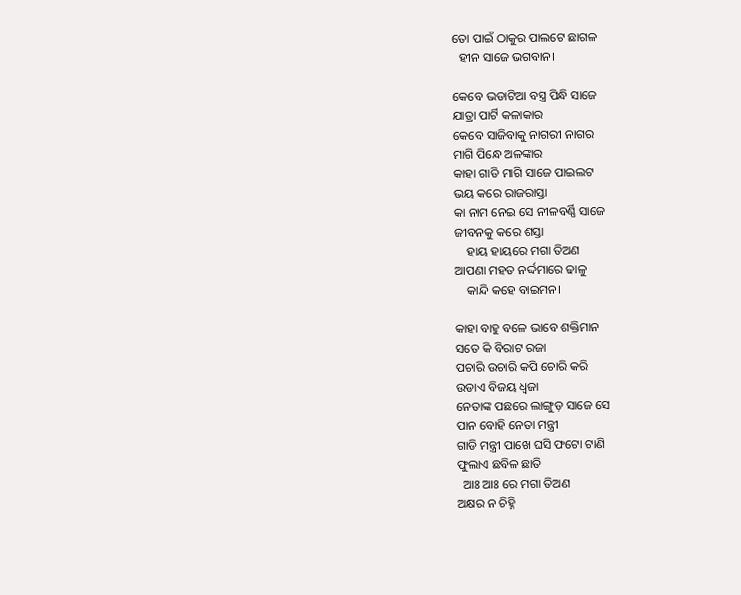ତୋ ପାଇଁ ଠାକୁର ପାଲଟେ ଛାଗଳ
  ହୀନ ସାଜେ ଭଗବାନ।

କେବେ ଭଡାଟିଆ ବସ୍ତ୍ର ପିନ୍ଧି ସାଜେ
ଯାତ୍ରା ପାର୍ଟି କଳାକାର
କେବେ ସାଜିବାକୁ ନାଗରୀ ନାଗର
ମାଗି ପିନ୍ଧେ ଅଳଙ୍କାର
କାହା ଗାଡି ମାଗି ସାଜେ ପାଇଲଟ
ଭୟ କରେ ରାଜରାସ୍ତା
କା ନାମ ନେଇ ସେ ନୀଳବର୍ଣ୍ଣି ସାଜେ
ଜୀବନକୁ କରେ ଶସ୍ତା
    ହାୟ ହାୟରେ ମଗା ତିଅଣ
ଆପଣା ମହତ ନର୍ଦ୍ଦମାରେ ଢାଳୁ
    କାନ୍ଦି କହେ ବାଇମନ।

କାହା ବାହୁ ବଳେ ଭାବେ ଶକ୍ତିମାନ
ସତେ କି ବିରାଟ ରଜା
ପଚାରି ଉଚାରି କପି ଚୋରି କରି
ଉଡାଏ ବିଜୟ ଧ୍ଵଜା
ନେତାଙ୍କ ପଛରେ ଲାଙ୍ଗୁଡ଼ ସାଜେ ସେ
ପାନ ବୋହି ନେତା ମନ୍ତ୍ରୀ
ଗାଡି ମନ୍ତ୍ରୀ ପାଖେ ଘସି ଫଟୋ ଟାଣି
ଫୁଲାଏ ଛବିଳ ଛାତି
  ଆଃ ଆଃ ରେ ମଗା ତିଅଣ
ଅକ୍ଷର ନ ଚିହ୍ନି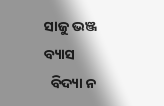ସାଜୁ ଭଞ୍ଜ ବ୍ୟାସ
  ବିଦ୍ୟା ନ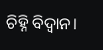ଚିହ୍ନି ବିଦ୍ୱାନ।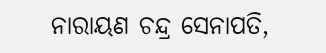ନାରାୟଣ ଚନ୍ଦ୍ର ସେନାପତି,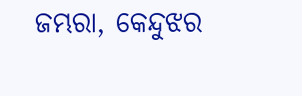ଜମ୍ଭରା, କେନ୍ଦୁଝର